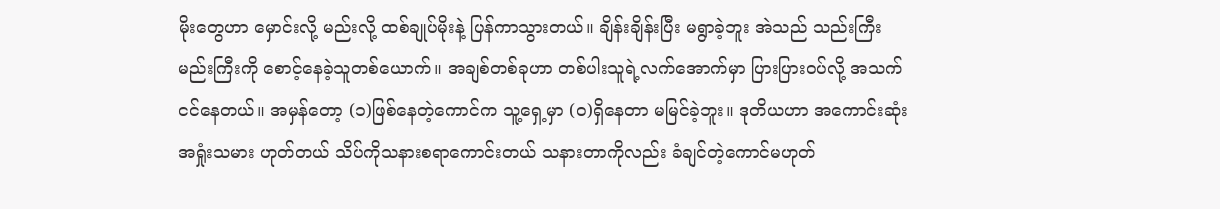မိုးတွေဟာ မှောင်းလို့ မည်းလို့ ထစ်ချုပ်မိုးနဲ့ ပြန်ကာသွားတယ်။ ချိန်းချိန်းပြီး မရွာခဲ့ဘူး အဲသည် သည်းကြီး မည်းကြီးကို စောင့်နေခဲ့သူတစ်ယောက်။ အချစ်တစ်ခုဟာ တစ်ပါးသူရဲ့လက်အောက်မှာ ပြားပြားဝပ်လို့ အသက်ငင်နေတယ်။ အမှန်တော့ (၁)ဖြစ်နေတဲ့ကောင်က သူ့ရှေ့မှာ (၀)ရှိနေတာ မမြင်ခဲ့ဘူး။ ဒုတိယဟာ အကောင်းဆုံးအရှုံးသမား ဟုတ်တယ် သိပ်ကိုသနားစရာကောင်းတယ် သနားတာကိုလည်း ခံချင်တဲ့ကောင်မဟုတ်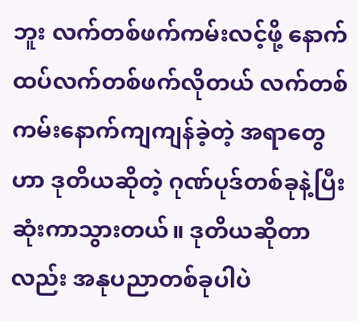ဘူး လက်တစ်ဖက်ကမ်းလင့်ဖို့ နောက်ထပ်လက်တစ်ဖက်လိုတယ် လက်တစ်ကမ်းနောက်ကျကျန်ခဲ့တဲ့ အရာတွေဟာ ဒုတိယဆိုတဲ့ ဂုဏ်ပုဒ်တစ်ခုနဲ့ပြီးဆုံးကာသွားတယ်။ ဒုတိယဆိုတာလည်း အနုပညာတစ်ခုပါပဲ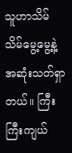သူဟာသိမ်သိမ်မွေ့မွေ့နဲ့ အဆုံးသတ်ရှာတယ်။ ကြီးကြီးကျယ်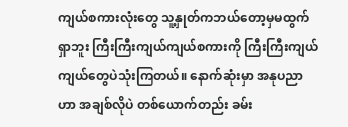ကျယ်စကားလုံးတွေ သူ့နှုတ်ကဘယ်တော့မှမထွက်ရှာဘူး ကြီးကြီးကျယ်ကျယ်စကားကို ကြီးကြီးကျယ်ကျယ်တွေပဲသုံးကြတယ်။ နောက်ဆုံးမှာ အနုပညာဟာ အချစ်လိုပဲ တစ်ယောက်တည်း ခမ်း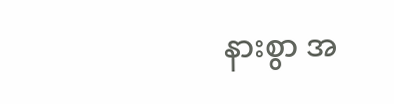နားစွာ အ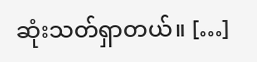ဆုံးသတ်ရှာတယ်။ […]